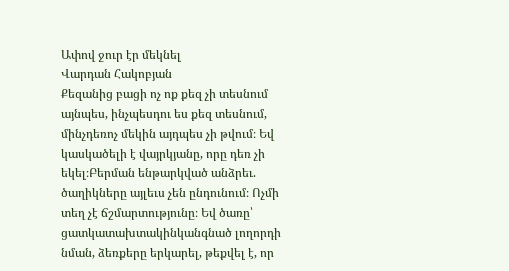Ափով ջուր էր մեկնել
Վարդան Հակոբյան
Քեզանից բացի ոչ ոք քեզ չի տեսնում այնպես, ինչպեսդու ես քեզ տեսնում, մինչդեռոչ մեկին այդպես չի թվում։ Եվ կասկածելի է վայրկյանը, որը դեռ չի եկել։Բերման ենթարկված անձրեւ. ծաղիկները այլեւս չեն ընդունում։ Ոչմի տեղ չէ ճշմարտությունը։ Եվ ծառը՝ ցատկատախտակինկանգնած լողորդի նման, ձեռքերը երկարել, թեքվել է, որ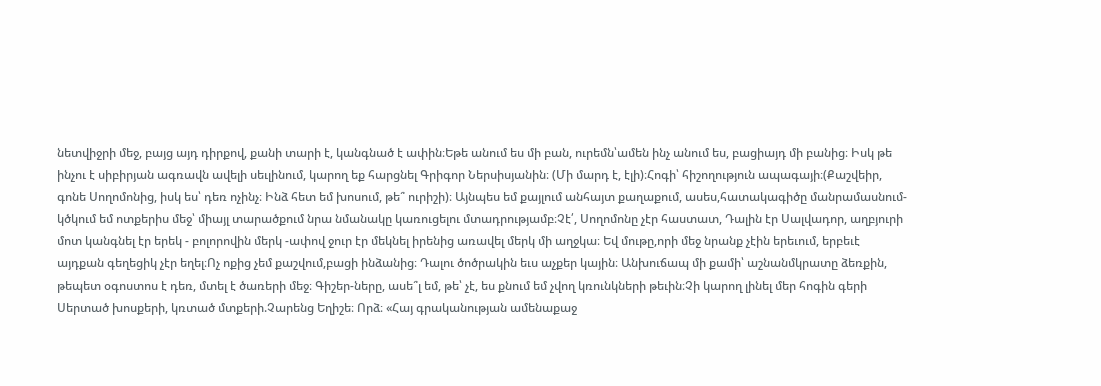նետվիջրի մեջ, բայց այդ դիրքով, քանի տարի է, կանգնած է ափին։Եթե անում ես մի բան, ուրեմն՝ամեն ինչ անում ես, բացիայդ մի բանից։ Իսկ թե ինչու է սիբիրյան ագռավն ավելի սեւլինում, կարող եք հարցնել Գրիգոր Ներսիսյանին։ (Մի մարդ է, էլի)։Հոգի՝ հիշողություն ապագայի։(Քաշվեիր, գոնե Սողոմոնից, իսկ ես՝ դեռ ոչինչ։ Ինձ հետ եմ խոսում, թե՞ ուրիշի)։ Այնպես եմ քայլում անհայտ քաղաքում, ասես,հատակագիծը մանրամասնում-կծկում եմ ոտքերիս մեջ՝ միայլ տարածքում նրա նմանակը կառուցելու մտադրությամբ։Չէ՛, Սողոմոնը չէր հաստատ, Դալին էր Սալվադոր, աղբյուրի մոտ կանգնել էր երեկ - բոլորովին մերկ -ափով ջուր էր մեկնել իրենից առավել մերկ մի աղջկա։ Եվ մութը,որի մեջ նրանք չէին երեւում, երբեւէ այդքան գեղեցիկ չէր եղել։Ոչ ոքից չեմ քաշվում,բացի ինձանից։ Դալու ծոծրակին եւս աչքեր կային։ Անխուճապ մի քամի՝ աշնանմկրատը ձեռքին, թեպետ օգոստոս է դեռ, մտել է ծառերի մեջ։ Գիշեր-ները, ասե՞լ եմ, թե՝ չէ, ես քնում եմ չվող կռունկների թեւին։Չի կարող լինել մեր հոգին գերի Սերտած խոսքերի, կռտած մտքերի.Չարենց Եղիշե։ Որձ։ «Հայ գրականության ամենաքաջ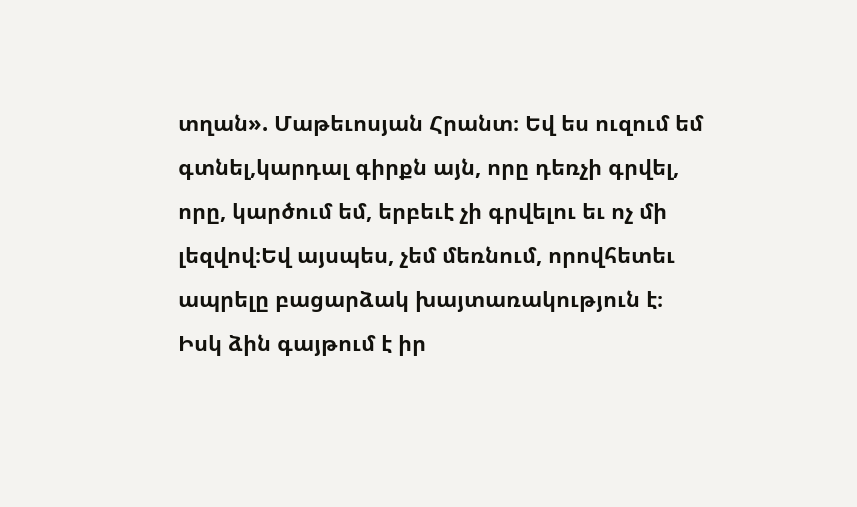տղան». Մաթեւոսյան Հրանտ։ Եվ ես ուզում եմ գտնել,կարդալ գիրքն այն, որը դեռչի գրվել, որը, կարծում եմ, երբեւէ չի գրվելու եւ ոչ մի լեզվով։Եվ այսպես, չեմ մեռնում, որովհետեւ ապրելը բացարձակ խայտառակություն է։ Իսկ ձին գայթում է իր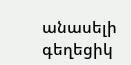անասելի գեղեցիկ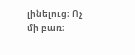լինելուց։ Ոչ մի բառ։